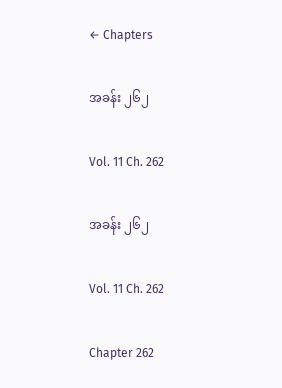← Chapters

အခန်း ၂၆၂

Vol. 11 Ch. 262

အခန်း ၂၆၂

Vol. 11 Ch. 262

Chapter 262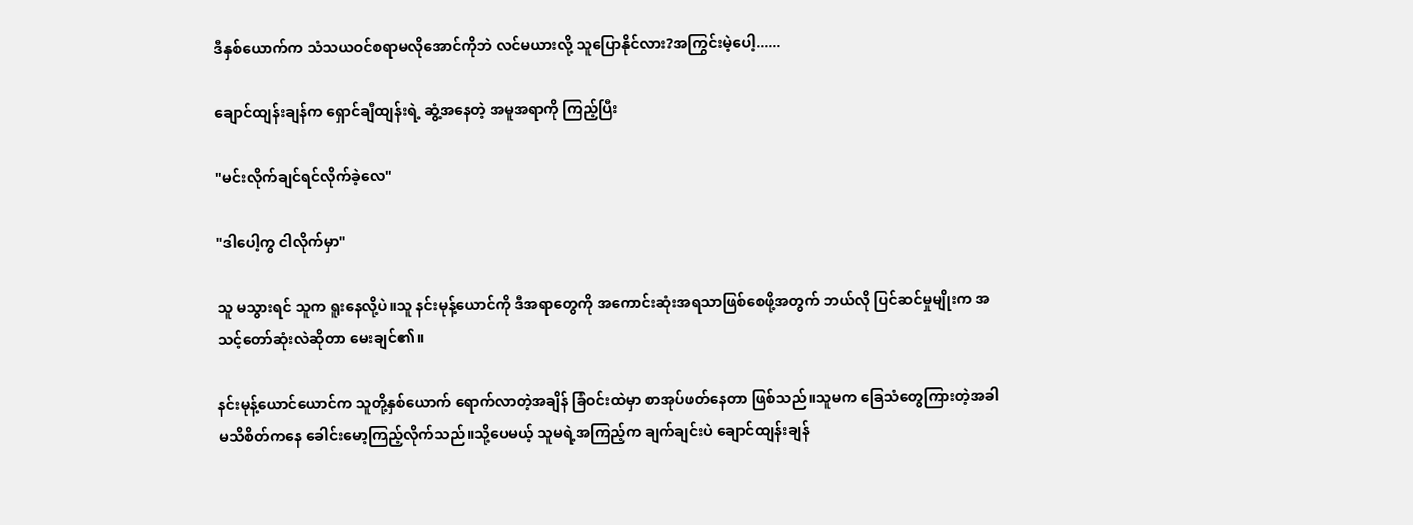ဒီနှစ်ယောက်က သံသယဝင်စရာမလိုအောင်ကိုဘဲ လင်မယားလို့ သူပြောနိုင်လား?အကြွင်းမဲ့ပေါ့......

ချောင်ထျန်းချန်က ရှောင်ချီထျန်းရဲ့ ဆွံ့အနေတဲ့ အမူအရာကို ကြည့်ပြီး

"မင်းလိုက်ချင်ရင်လိုက်ခဲ့လေ"

"ဒါပေါ့ကွ ငါလိုက်မှာ"

သူ မသွားရင် သူက ရူးနေလို့ပဲ။သူ နင်းမုန့်ယောင်ကို ဒီအရာတွေကို အကောင်းဆုံးအရသာဖြစ်စေဖို့အတွက် ဘယ်လို ပြင်ဆင်မှုမျိုးက အသင့်တော်ဆုံးလဲဆိုတာ မေးချင်၏။

နင်းမုန့်‌ယောင်‌ယောင်က သူတို့နှစ်ယောက် ရောက်လာတဲ့အချိန် ခြံဝင်းထဲမှာ စာအုပ်ဖတ်နေတာ ဖြစ်သည်။သူမက ခြေသံတွေကြားတဲ့အခါ မသိစိတ်ကနေ ခေါင်းမော့ကြည့်လိုက်သည်။သို့ပေမယ့် သူမရဲ့အကြည့်က ချက်ချင်းပဲ ချောင်ထျန်းချန်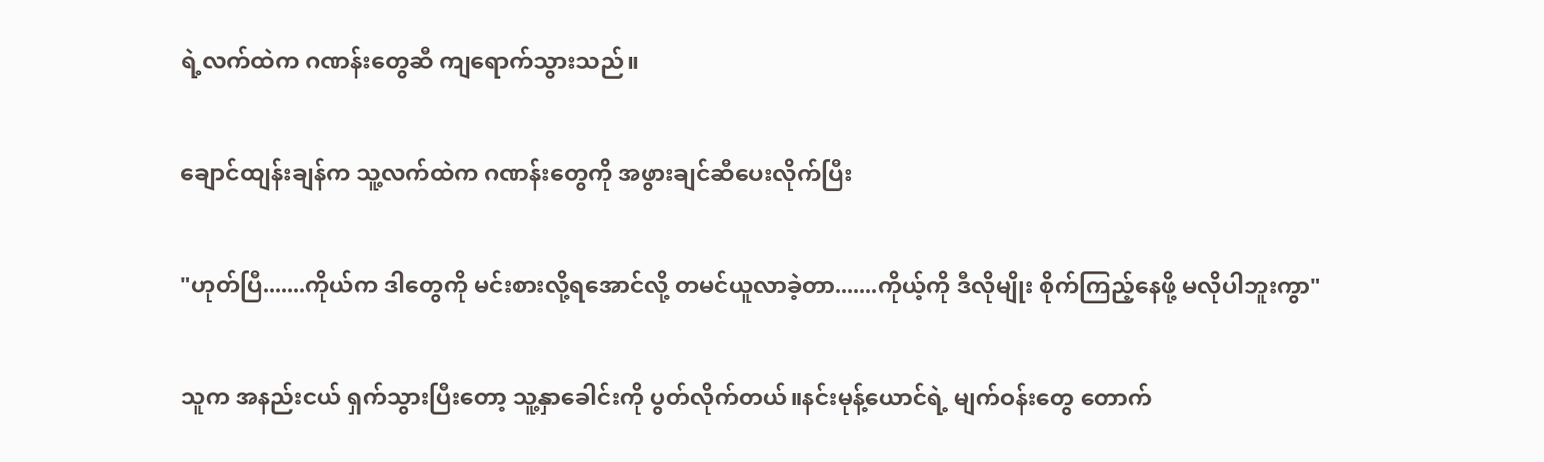ရဲ့လက်ထဲက ဂဏန်းတွေဆီ ကျရောက်သွားသည်။

ချောင်ထျန်းချန်က သူ့လက်ထဲက ဂဏန်းတွေကို အဖွားချင်ဆီပေးလိုက်ပြီး

"ဟုတ်ပြီ.......ကိုယ်က ဒါတွေကို မင်းစားလို့ရအောင်လို့ တမင်ယူလာခဲ့တာ.......ကိုယ့်ကို ဒီလိုမျိုး စိုက်ကြည့်နေဖို့ မလိုပါဘူးကွာ"

သူက အနည်းငယ် ရှက်သွားပြီးတော့ သူ့နှာခေါင်းကို ပွတ်လိုက်တယ်။နင်းမုန့်ယောင်ရဲ့ မျက်ဝန်းတွေ တောက်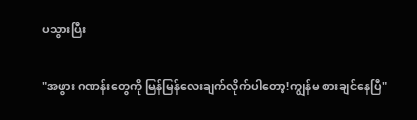ပသွားပြီး

"အဖွား ဂဏန်းတွေကို မြန်မြန်လေးချက်လိုက်ပါတော့!ကျွန်မ စားချင်နေပြီ"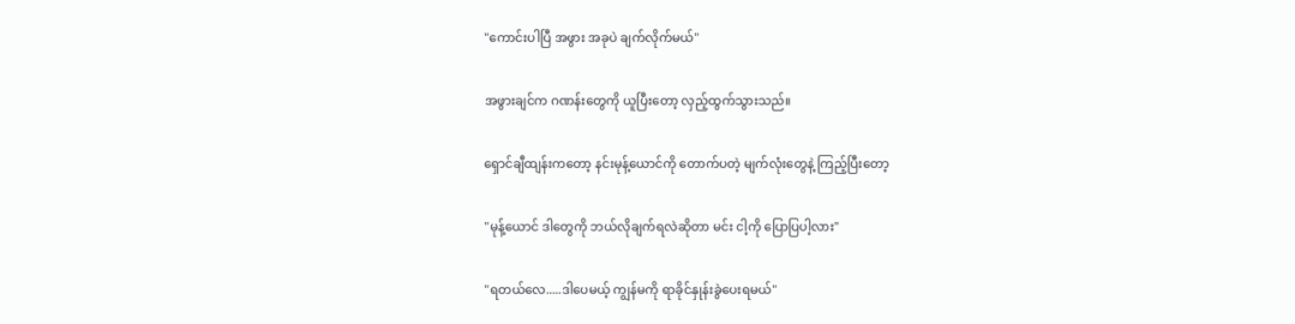"ကောင်းပါပြီ အဖွား အခုပဲ ချက်လိုက်မယ်"

အဖွားချင်က ဂဏန်းတွေကို ယူပြီးတော့ လှည့်ထွက်သွားသည်။

ရှောင်ချီထျန်းကတော့ နင်းမုန့်ယောင်ကို တောက်ပတဲ့ မျက်လုံးတွေနဲ့ ကြည့်ပြီးတော့

"မုန့်‌‌ယောင် ဒါတွေကို ဘယ်လိုချက်ရလဲဆိုတာ မင်း ငါ့ကို ပြောပြပါ့လား"

"ရတယ်လေ.....ဒါပေမယ့် ကျွန်မကို ရာခိုင်နှုန်းခွဲပေးရမယ်"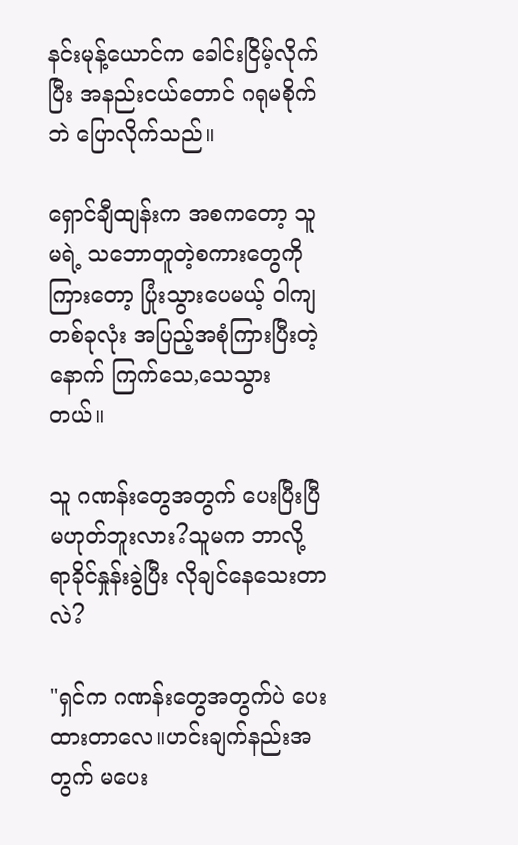နင်းမုန့်ယောင်က ခေါင်းငြိမ့်လိုက်ပြီး အနည်းငယ်တောင် ဂရုမစိုက်ဘဲ ပြောလိုက်သည်။

ရှောင်ချီထျန်းက အစကတော့ သူမရဲ့ သဘောတူတဲ့စကားတွေကို ကြားတော့ ပြုံးသွားပေမယ့် ဝါကျတစ်ခုလုံး အပြည့်အစုံကြားပြီးတဲ့နောက် ကြက်သေ,သေသွားတယ်။

သူ ဂဏန်းတွေအတွက် ပေးပြီးပြီ မဟုတ်ဘူးလား?သူမက ဘာလို့ ရာခိုင်နှုန်းခွဲပြီး လိုချင်နေသေးတာလဲ?

"ရှင်က ဂဏန်းတွေအတွက်ပဲ ပေးထားတာလေ။ဟင်းချက်နည်းအတွက် မပေး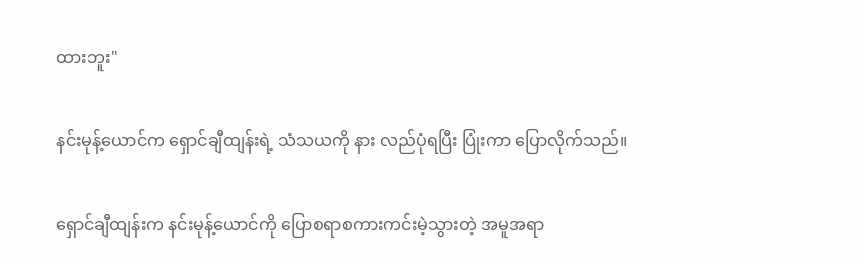ထားဘူး"

နင်းမုန့်ယောင်က ရှောင်ချီထျန်းရဲ့ သံသယကို နား လည်ပုံရပြီး ပြုံးကာ ပြောလိုက်သည်။

ရှောင်ချီထျန်းက နင်းမုန့်ယောင်ကို ပြောစရာစကားကင်းမဲ့သွားတဲ့ အမူအရာ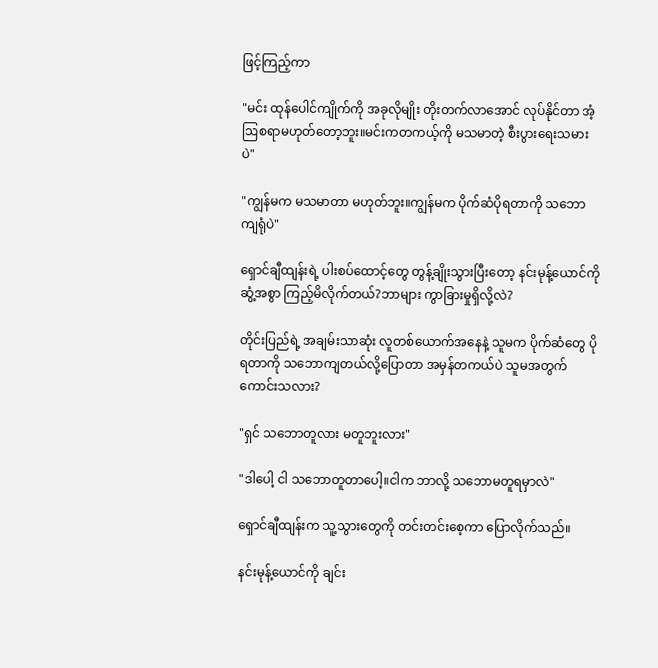ဖြင့်ကြည့်ကာ

"မင်း ထုန်ပေါင်ကျိုက်ကို အခုလိုမျိုး တိုးတက်လာအောင် လုပ်နိုင်တာ အံ့ဩစရာမဟုတ်တော့ဘူး။မင်းကတကယ့်ကို မသမာတဲ့ စီးပွားရေးသမားပဲ"

"ကျွန်မက မသမာတာ မဟုတ်ဘူး။ကျွန်မက ပိုက်ဆံပိုရတာကို သဘောကျရုံပဲ"

ရှောင်ချီထျန်းရဲ့ ပါးစပ်ထောင့်တွေ တွန့်ချိုးသွား‌ပြီးတော့ နင်းမုန့်ယောင်ကို ဆွံ့အစွာ ကြည့်မိလိုက်တယ်?ဘာများ ကွာခြားမှုရှိလို့လဲ?

တိုင်းပြည်ရဲ့ အချမ်းသာဆုံး လူတစ်ယောက်အနေနဲ့ သူမက ပိုက်ဆံတွေ ပိုရတာကို သဘောကျတယ်လို့ပြောတာ အမှန်တကယ်ပဲ သူမအတွက် ကောင်းသလား?

"ရှင် သဘောတူလား မတူဘူးလား"

"ဒါပေါ့ ငါ သဘောတူတာပေါ့။ငါက ဘာလို့ သဘောမတူရမှာလဲ"

ရှောင်ချီထျန်းက သူ့သွားတွေကို တင်းတင်းစေ့ကာ ပြောလိုက်သည်။

နင်းမုန့်ယောင်ကို ချင်း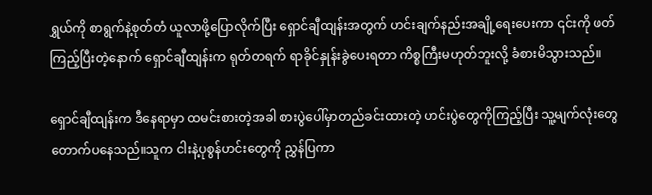ရွှယ်ကို စာရွက်နဲ့စုတ်တံ ယူလာဖို့ပြောလိုက်ပြီး ရှောင်ချီထျန်းအတွက် ဟင်းချက်နည်းအချို့ရေးပေးကာ ၎င်းကို ဖတ်ကြည့်ပြီးတဲ့နောက် ရှောင်ချီထျန်းက ရုတ်တရက် ရာခိုင်နှုန်းခွဲပေးရတာ ကိစ္စကြီးမဟုတ်ဘူးလို့ ခံစားမိသွားသည်။

ရှောင်ချီထျန်းက ဒီနေရာမှာ ထမင်းစားတဲ့အခါ စားပွဲပေါ်မှာတည်ခင်းထားတဲ့ ဟင်းပွဲတွေကိုကြည့်ပြီး သူ့မျက်လုံးတွေ တောက်ပနေသည်။သူက ငါးနဲ့ပုစွန်ဟင်းတွေကို ညွှန်ပြကာ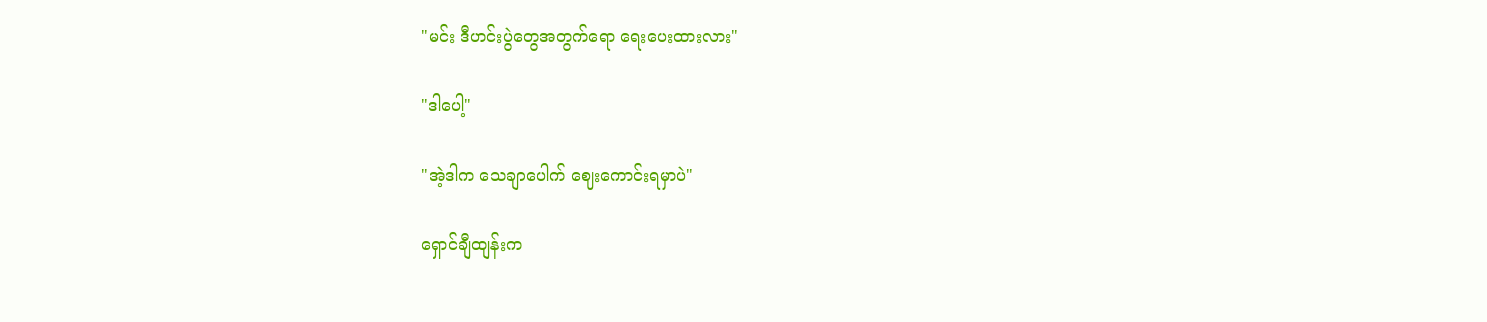"မင်း ဒီဟင်းပွဲတွေအတွက်ရော ရေးပေးထားလား"

"ဒါပေါ့"

"အဲ့ဒါက သေချာပေါက် ဈေးကောင်းရမှာပဲ"

ရှောင်ချီထျန်းက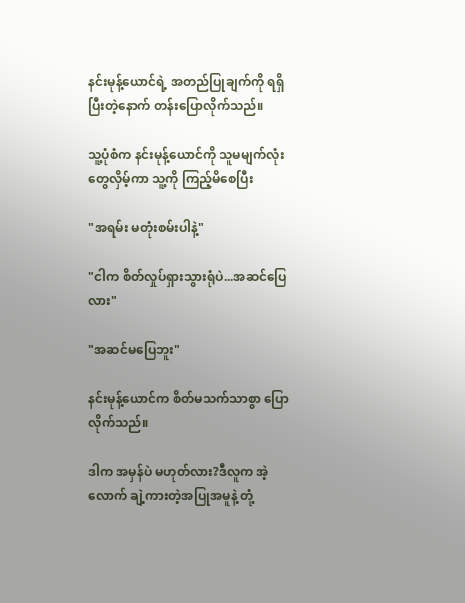နင်းမုန့်ယောင်ရဲ့ အတည်ပြုချက်ကို ရရှိပြီးတဲ့နောက် တန်းပြောလိုက်သည်။

သူ့ပုံစံက နင်းမုန့်ယောင်ကို သူမမျက်လုံးတွေလှိမ့်ကာ သူ့ကို ကြည့်မိစေပြီး

"အရမ်း မတုံးစမ်းပါနဲ့"

"ငါက စိတ်လှုပ်ရှားသွားရုံပဲ...အဆင်ပြေလား"

"အဆင်မပြေဘူး"

နင်းမုန့်ယောင်က စိတ်မသက်သာစွာ ပြောလိုက်သည်။

ဒါက အမှန်ပဲ မဟုတ်လား?ဒီလူက အဲ့လောက် ချဲ့ကားတဲ့အပြုအမူနဲ့ တုံ့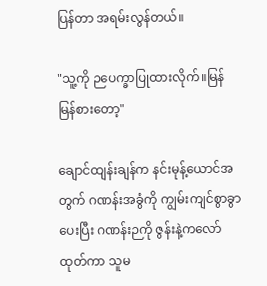ပြန်တာ အရမ်းလွန်တယ်။

"သူ့ကို ဉပေက္ခာပြုထားလိုက်။မြန်မြန်စားတော့"

ချောင်ထျန်းချန်က နင်းမုန့်ယောင်အတွက် ဂဏန်းအခွံကို ကျွမ်းကျင်စွာခွာပေးပြီး ဂဏန်းဉကို ဇွန်းနဲ့ကလော်ထုတ်ကာ သူမ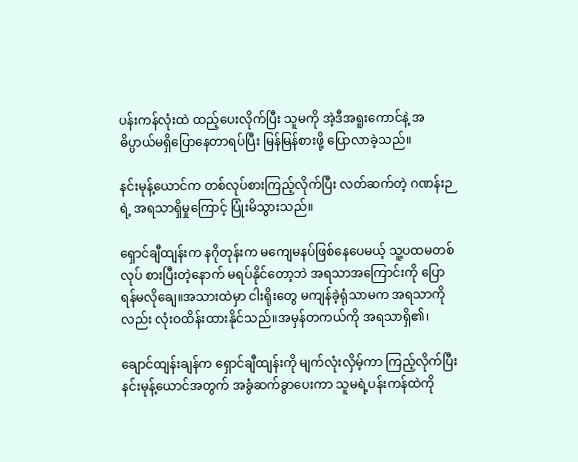ပန်းကန်လုံးထဲ ထည့်ပေးလိုက်ပြီး သူမကို အဲ့ဒီအရူးကောင်နဲ့ အဓိပ္ပာယ်မရှိပြောနေတာရပ်ပြီး မြန်မြန်စားဖို့ ပြောလာခဲ့သည်။

နင်းမုန့်ယောင်က တစ်လုပ်စားကြည့်လိုက်ပြီး လတ်ဆက်တဲ့ ဂဏန်းဉရဲ့ အရသာရှိမှုကြောင့် ပြုံးမိသွားသည်။

ရှောင်ချီထျန်းက နဂိုတုန်းက မကျေမနပ်ဖြစ်နေပေမယ့် သူ့ပထမတစ်လုပ် စားပြီးတဲ့နောက် မရပ်နိုင်တော့ဘဲ အရသာအကြောင်းကို ပြောရန်မလိုချေ။အသားထဲမှာ ငါးရိုးတွေ မကျန်ခဲ့ရုံသာမက အရသာကိုလည်း လုံးဝထိန်းထားနိုင်သည်။အမှန်တကယ်ကို အရသာရှိ၏၊

ချောင်ထျန်းချန်က ရှောင်ချီထျန်းကို မျက်လုံးလှိမ့်ကာ ကြည့်လိုက်ပြီး နင်းမုန့်ယောင်အတွက် အခွံဆက်ခွာပေးကာ သူမရဲ့ပန်းကန်ထဲကို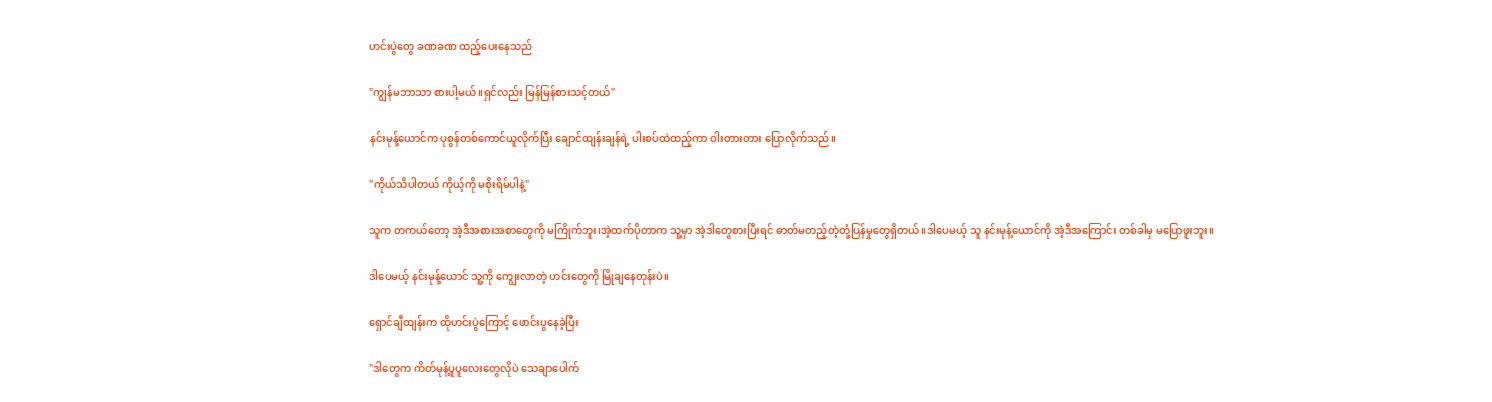ဟင်းပွဲတွေ ခဏခဏ ထည့်ပေးနေသည်

"ကျွန်မဘာသာ စားပါ့မယ်။ရှင်လည်း မြန်မြန်စားသင့်တယ်"

နင်းမုန့်ယောင်က ပုစွန်တစ်ကောင်ယူလိုက်ပြီး ချောင်ထျန်းချန်ရဲ့ ပါးစပ်ထဲထည့်ကာ ဝါးတားတား ပြောလိုက်သည်။

"ကိုယ်သိပါတယ် ကိုယ့်ကို မစိုးရိမ်ပါနဲ့"

သူက တကယ်တော့ အဲ့ဒီအစားအစာတွေကို မကြိုက်ဘူး၊အဲ့ထက်ပိုတာက သူ့မှာ အဲ့ဒါတွေစားပြီးရင် ဓာတ်မတည့်တဲ့တုံ့ပြန်မှုတွေရှိတယ်။ဒါပေမယ့် သူ နင်းမုန့်ယောင်ကို အဲ့ဒီအကြောင်း တစ်ခါမှ မပြောဖူးဘူး။

ဒါပေမယ့် နင်းမုန့်ယောင် သူ့ကို ကျွေးလာတဲ့ ဟင်းတွေကို မြိုချနေတုန်းပဲ။

ရှောင်ချီထျန်းက ထိုဟင်းပွဲကြောင့် ဖောင်းပွနေခဲ့ပြီး

"ဒါတွေက ကိတ်မုန့်ပူပူလေးတွေလိုပဲ သေချာပေါက်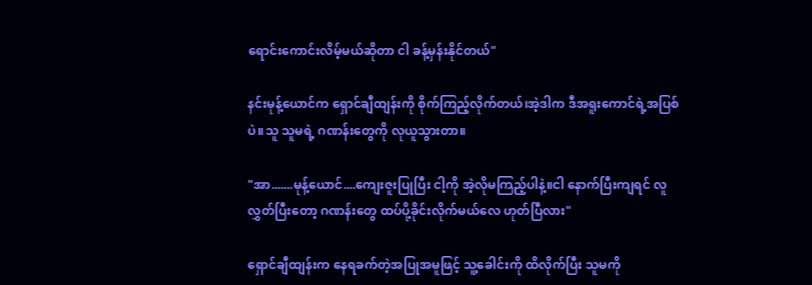ရောင်းကောင်းလိမ့်မယ်ဆိုတာ ငါ ခန့်မှန်းနိုင်တယ်"

နင်းမုန့်ယောင်က ရှောင်ချီထျန်းကို စိုက်ကြည့်လိုက်တယ်၊အဲ့ဒါက ဒီအရူးကောင်ရဲ့အပြစ်ပဲ။သူ သူမရဲ့ ဂဏန်းတွေကို လုယူသွားတာ။

"အာ.......မုန့်ယောင်....ကျေးဇူးပြုပြီး ငါ့ကို အဲ့လိုမကြည့်ပါနဲ့။ငါ နောက်ပြီးကျရင် လူလွှတ်ပြီးတော့ ဂဏန်းတွေ ထပ်ပို့ခိုင်းလိုက်မယ်လေ ဟုတ်ပြီလား"

ရှောင်ချီထျန်းက နေရခက်တဲ့အပြုအမူဖြင့် သူ့ခေါင်းကို ထိလိုက်ပြီး သူမကို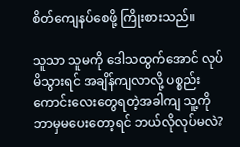စိတ်ကျေနပ်စေဖို့ ကြိုးစားသည်။

သူသာ သူမကို‌ ဒေါသထွက်အောင် လုပ်မိသွားရင် ‌အချိန်ကျလာလို့ ပစ္စည်းကောင်းလေးတွေရတဲ့အခါကျ သူ့ကို ဘာမှမပေးတော့ရင် ဘယ်လိုလုပ်မလဲ?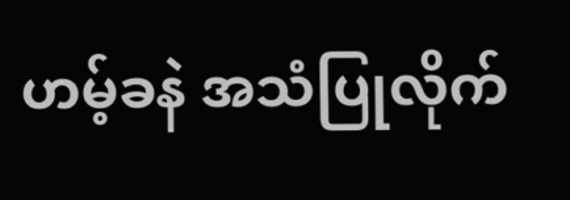ဟမ့်ခနဲ အသံပြုလိုက်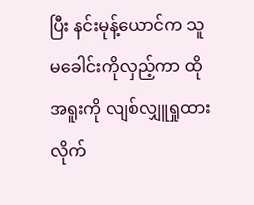ပြီး နင်းမုန့်ယောင်က သူမ‌ခေါင်းကိုလှည့်ကာ ထိုအရူးကို လျစ်လျှူရှုထားလိုက်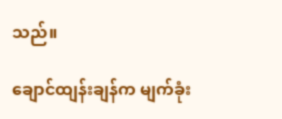သည်။

ချောင်ထျန်းချန်က မျက်ခုံး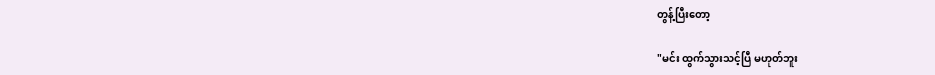တွန့်ပြီးတော့

"မင်း ထွက်သွားသင့်ပြီ မဟုတ်ဘူး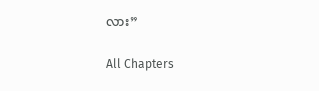လား”

All Chapters